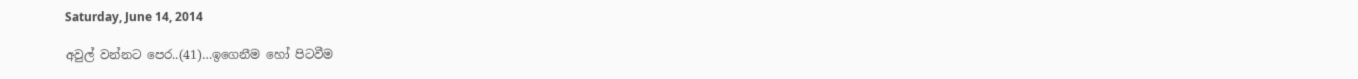Saturday, June 14, 2014

අවුල් වන්නට පෙර..(41)…ඉගෙනීම හෝ පිටවීම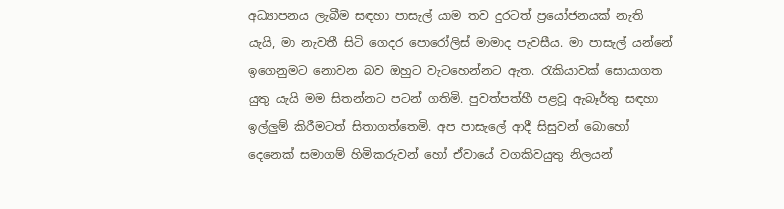අධ්‍යාපනය ලැබීම සඳහා පාසැල් යාම තව දුරටත් ප්‍රයෝජනයක් නැති යැයි, මා නැවතී සිටි ගෙදර පොරෝලිස් මාමාද පැවසීය. මා පාසැල් යන්නේ ඉගෙනුමට නොවන බව ඔහුට වැටහෙන්නට ඇත. රැකියාවක් සොයාගත යුතු යැයි මම සිතන්නට පටන් ගතිමි. පුවත්පත්හී පළවූ ඇබෑර්තු සඳහා ඉල්ලුම් කිරීමටත් සිතාගත්තෙමි. අප පාසැලේ ආදී සිසුවන් බොහෝ දෙනෙක් සමාගම් හිමිකරුවන් හෝ ඒවායේ වගකිවයුතු නිලයන්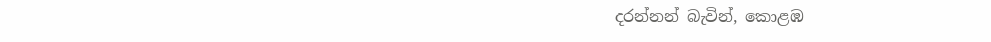දරන්නන් බැවින්, කොළඹ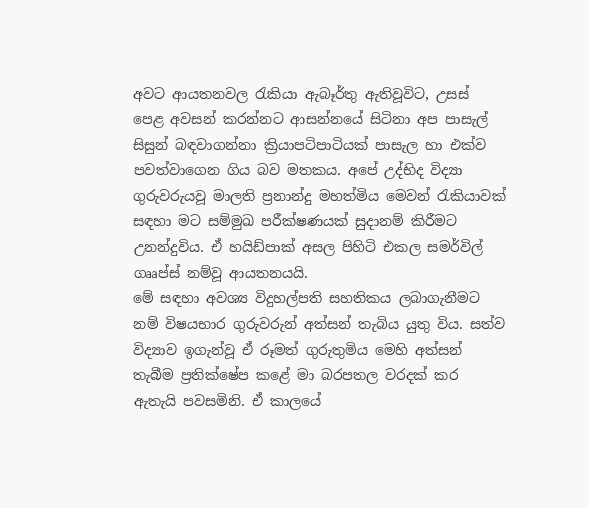අවට ආයතනවල රැකියා ඇබෑර්තු ඇතිවූවිට, උසස් පෙළ අවසන් කරන්නට ආසන්නයේ සිටිනා අප පාසැල් සිසුන් බඳවාගන්නා ක්‍රියාපටිපාටියක් පාසැල හා එක්ව පවත්වාගෙන ගිය බව මතකය. අපේ උද්භිද විද්‍යා ගුරුවරුයවූ මාලති ප්‍රනාන්දු මහත්මිය මෙවන් රැකියාවක් සඳහා මට සම්මුඛ පරීක්ෂණයක් සුදානම් කිරීමට උනන්දුවිය. ඒ හයිඩ්පාක් අසල පිහිටි එකල සමර්විල් ගෲප්ස් නම්වූ ආයතනයයි.
මේ සඳහා අවශ්‍ය විදුහල්පති සහතිකය ලබාගැනීමට නම් විෂයභාර ගුරුවරුන් අත්සන් තැබිය යුතු විය. සත්ව විද්‍යාව ඉගැන්වූ ඒ රූමත් ගුරුතුමිය මෙහි අත්සන් තැබීම ප්‍රතික්ෂේප කළේ මා බරපතල වරදක් කර ඇතැයි පවසමිනි. ඒ කාලයේ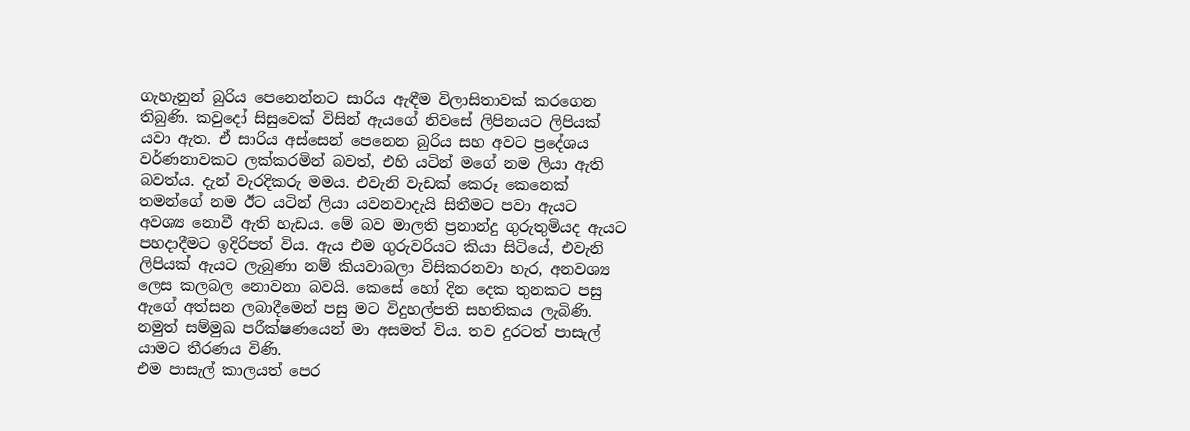ගැහැනුන් බුරිය පෙනෙන්නට සාරිය ඇඳීම විලාසිතාවක් කරගෙන තිබුණි. කවුදෝ සිසුවෙක් විසින් ඇයගේ නිවසේ ලිපිනයට ලිපියක් යවා ඇත. ඒ සාරිය අස්සෙන් පෙනෙන බුරිය සහ අවට ප්‍රදේශය වර්ණනාවකට ලක්කරමින් බවත්, එහි යටින් මගේ නම ලියා ඇති බවත්ය. දැන් වැරදිකරු මමය. එවැනි වැඩක් කෙරූ කෙනෙක් තමන්ගේ නම ඊට යටින් ලියා යවනවාදැයි සිතීමට පවා ඇයට අවශ්‍ය නොවී ඇති හැඩය. මේ බව මාලති ප්‍රනාන්දු ගුරුතුමියද ඇයට පහදාදීමට ඉදිරිපත් විය. ඇය එම ගුරුවරියට කියා සිටියේ, එවැනි ලිපියක් ඇයට ලැබුණා නම් කියවාබලා විසිකරනවා හැර, අනවශ්‍ය ලෙස කලබල නොවනා බවයි. කෙසේ හෝ දින දෙක තුනකට පසු ඇගේ අත්සන ලබාදීමෙන් පසු මට විදුහල්පති සහතිකය ලැබිණි. නමුත් සම්මුඛ පරීක්ෂණයෙන් මා අසමත් විය. තව දුරටත් පාසැල් යාමට තීරණය විණි.
එම පාසැල් කාලයත් පෙර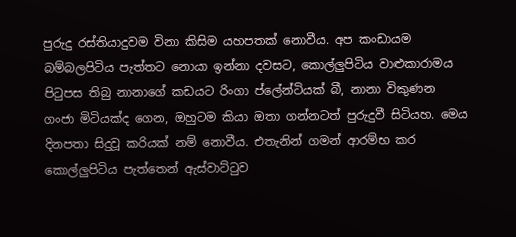පුරුදු රස්තියාදුවම විනා කිසිම යහපතක් නොවීය. අප කංඩායම බම්බලපිටිය පැත්තට නොයා ඉන්නා දවසට, කොල්ලුපිටිය වාළුකාරාමය පිටුපස තිබු නානාගේ කඩයට රිංගා ප්ලේන්ටියක් බී, නානා විකුණන ගංජා මිටියක්ද ගෙන, ඔහුටම කියා ඔතා ගන්නටත් පුරුදුවී සිටියහ. මෙය දිනපතා සිදුවූ කරියක් නම් නොවීය. එතැනින් ගමන් ආරම්භ කර කොල්ලුපිටිය පැත්තෙන් ඇස්වාට්ටුව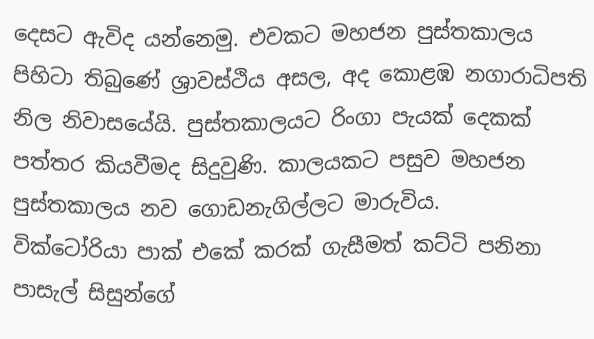දෙසට ඇවිද යන්නෙමු. එවකට මහජන පුස්තකාලය පිහිටා තිබුණේ ශ්‍රාවස්ථිය අසල, අද කොළඹ නගාරාධිපති නිල නිවාසයේයි. පුස්තකාලයට රිංගා පැයක් දෙකක් පත්තර කියවීමද සිදුවුණි. කාලයකට පසුව මහජන පුස්තකාලය නව ගොඩනැගිල්ලට මාරුවිය.
වික්ටෝරියා පාක් එකේ කරක් ගැසීමත් කට්ටි පනිනා පාසැල් සිසුන්ගේ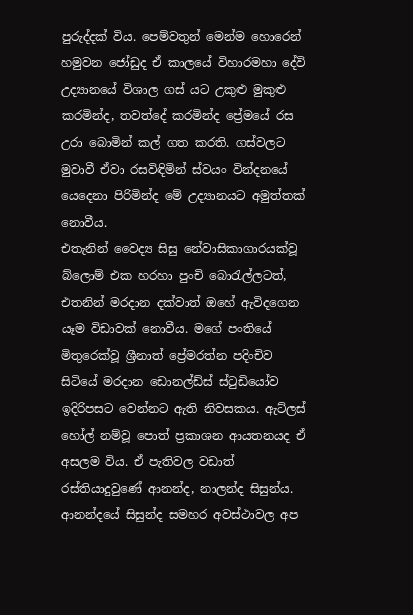පුරුද්දක් විය. පෙම්වතුන් මෙන්ම හොරෙන් හමුවන ජෝඩුද ඒ කාලයේ විහාරමහා දේවි උද්‍යානයේ විශාල ගස් යට උකුළු මුකුළු කරමින්ද, තවත්දේ කරමින්ද ප්‍රේමයේ රස උරා බොමින් කල් ගත කරති. ගස්වලට මුවාවී ඒවා රසවිඳිමින් ස්වයං වින්දනයේ යෙදෙනා පිරිමින්ද මේ උද්‍යානයට අමුත්තක් නොවීය.
එතැනින් වෛද්‍ය සිසු නේවාසිකාගාරයක්වූ බ්ලොම් එක හරහා පුංචි බොරැල්ලටත්, එතනින් මරදාන දක්වාත් ඔහේ ඇවිදගෙන යෑම විඩාවක් නොවීය. මගේ පංතියේ මිතුරෙක්වූ ශ්‍රීනාත් ප්‍රේමරත්න පදිංචිව සිටියේ මරදාන ඩොනල්ඩ්ස් ස්ටුඩියෝව ඉදිරිපසට වෙන්නට ඇති නිවසකය. ඇට්ලස් හෝල් නම්වූ පොත් ප්‍රකාශන ආයතනයද ඒ අසලම විය. ඒ පැතිවල වඩාත් රස්තියාදුවුණේ ආනන්ද, නාලන්ද සිසුන්ය. ආනන්දයේ සිසුන්ද සමහර අවස්ථාවල අප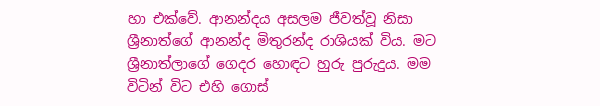හා එක්වේ. ආනන්දය අසලම ජීවත්වූ නිසා ශ්‍රීනාත්ගේ ආනන්ද මිතුරන්ද රාශියක් විය. මට ශ්‍රීනාත්ලාගේ ගෙදර හොඳට හුරු පුරුදුය. මම විටින් විට එහි ගොස්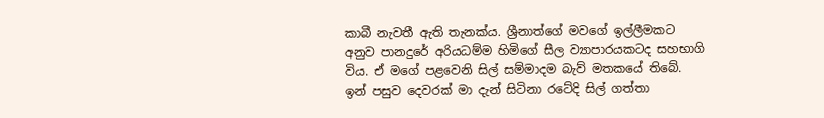කාබී නැවතී ඇති තැනක්ය. ශ්‍රීනාත්ගේ මවගේ ඉල්ලීමකට අනුව පානදුරේ අරියධම්ම හිමිගේ සීල ව්‍යාපාරයකටද සහභාගි විය. ඒ මගේ පළවෙනි සිල් සම්මාදම බැව් මතකයේ තිබේ. ඉන් පසුව දෙවරක් මා දැන් සිටිනා රටේදි සිල් ගත්තා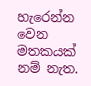හැරෙන්න වෙන මතකයක් නම් නැත.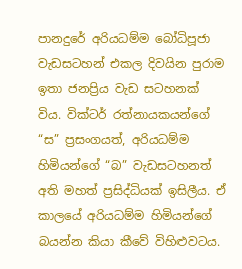පානදුරේ අරියධම්ම බෝධිපූජා වැඩසටහන් එකල දිවයින පුරාම ඉතා ජනප්‍රිය වැඩ සටහනක් විය. වික්ටර් රත්නායකයන්ගේ “ස” ප්‍රසංගයත්, අරියධම්ම හිමියන්ගේ “බ” වැඩසටහනත් අති මහත් ප්‍රසිද්ධියක් ඉසිලීය. ඒ කාලයේ අරියධම්ම හිමියන්ගේ බයන්න කියා කීවේ විහිළුවටය.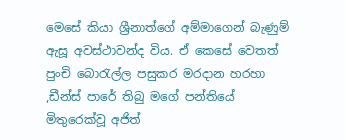මෙසේ කියා ශ්‍රීනාත්ගේ අම්මාගෙන් බැණුම් ඇසූ අවස්ථාවන්ද විය. ඒ කෙසේ වෙතත් පුංචි බොරැල්ල පසුකර මරදාන හරහා ,ඩීන්ස් පාරේ තිබු මගේ පන්තියේ මිතුරෙක්වූ අජිත්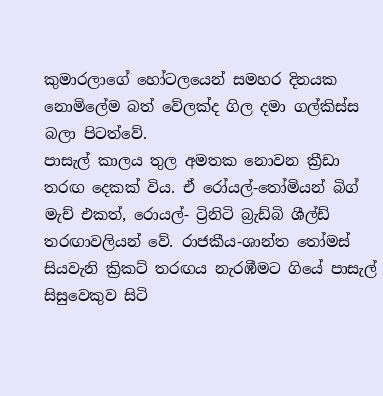කුමාරලාගේ හෝටලයෙන් සමහර දිනයක නොමිලේම බත් වේලක්ද ගිල දමා ගල්කිස්ස බලා පිටත්වේ.
පාසැල් කාලය තුල අමතක නොවන ක්‍රීඩා තරඟ දෙකක් විය. ඒ රෝයල්-තෝමියන් බිග් මැච් එකත්, රොයල්- ට්‍රිනිටි බ්‍රැඩ්බි ශීල්ඩ් තරඟාවලියන් වේ. රාජකීය-ශාන්ත තෝමස් සියවැනි ක්‍රිකට් තරඟය නැරඹීමට ගියේ පාසැල් සිසුවෙකුව සිටි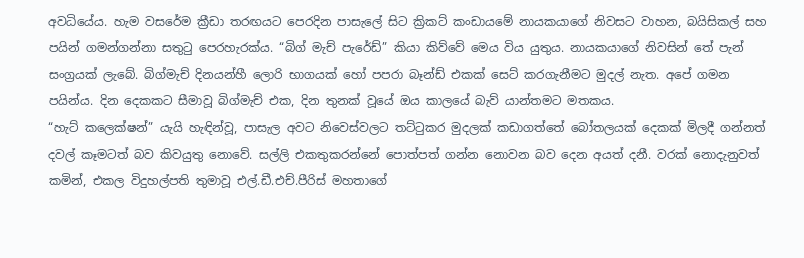අවධියේය. හැම වසරේම ක්‍රීඩා තරඟයට පෙරදින පාසැලේ සිට ක්‍රිකට් කංඩායමේ නායකයාගේ නිවසට වාහන, බයිසිකල් සහ පයින් ගමන්ගන්නා සතුටු පෙරහැරක්ය. “බිග් මැච් පැරේඩ්” කියා කිව්වේ මෙය විය යුතුය. නායකයාගේ නිවසින් තේ පැන් සංග්‍රයක් ලැබේ. බිග්මැච් දිනයන්හී ලොරි භාගයක් හෝ පපරා බෑන්ඩ් එකක් සෙට් කරගැනීමට මුදල් නැත. අපේ ගමන පයින්ය. දින දෙකකට සීමාවූ බිග්මැච් එක, දින තුනක් වූයේ ඔය කාලයේ බැව් යාන්තමට මතකය.
“හැට් කලෙක්ෂන්” යැයි හැඳින්වූ, පාසැල අවට නිවෙස්වලට තට්ටුකර මුදලක් කඩාගත්තේ බෝතලයක් දෙකක් මිලදී ගන්නත් දවල් කෑමටත් බව කිවයුතු නොවේ. සල්ලි එකතුකරන්නේ පොත්පත් ගන්න නොවන බව දෙන අයත් දනී. වරක් නොදැනුවත් කමින්, එකල විදුහල්පති තුමාවූ එල්.ඩී.එච්.පීරිස් මහතාගේ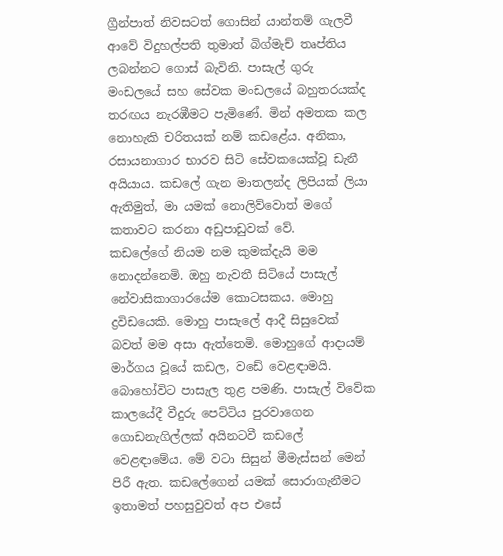ග්‍රීන්පාත් නිවසටත් ගොසින් යාන්තම් ගැලවී ආවේ විදුහල්පති තුමාත් බිග්මැච් තෘප්තිය ලබන්නට ගොස් බැවිනි. පාසැල් ගුරු මංඩලයේ සහ සේවක මංඩලයේ බහුතරයක්ද තරඟය නැරඹීමට පැමිණේ. මින් අමතක කල නොහැකි චරිතයක් නම් කඩළේය. අනිකා, රසායනාගාර භාරව සිටි සේවකයෙක්වූ ඩැනී අයියාය. කඩලේ ගැන මාතලන්ද ලිපියක් ලියා ඇතිමුත්, මා යමක් නොලිව්වොත් මගේ කතාවට කරනා අඩුපාඩුවක් වේ.
කඩලේගේ නියම නම කුමක්දැයි මම නොදන්නෙමි. ඔහු නැවතී සිටියේ පාසැල් නේවාසිකාගාරයේම කොටසකය. මොහු ද්‍රවිඩයෙකි. මොහු පාසැලේ ආදී සිසුවෙක් බවත් මම අසා ඇත්තෙමි. මොහුගේ ආදායම් මාර්ගය වූයේ කඩල, වඩේ වෙළඳාමයි. බොහෝවිට පාසැල තුළ පමණි. පාසැල් විවේක කාලයේදී වීදුරු පෙට්ටිය පුරවාගෙන ගොඩනැගිල්ලක් අයිනටවී කඩලේ වෙළඳාමේය. මේ වටා සිසුන් මීමැස්සන් මෙන් පිරී ඇත. කඩලේගෙන් යමක් සොරාගැනීමට ඉතාමත් පහසුවුවත් අප එසේ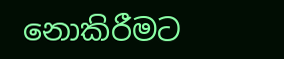නොකිරීමට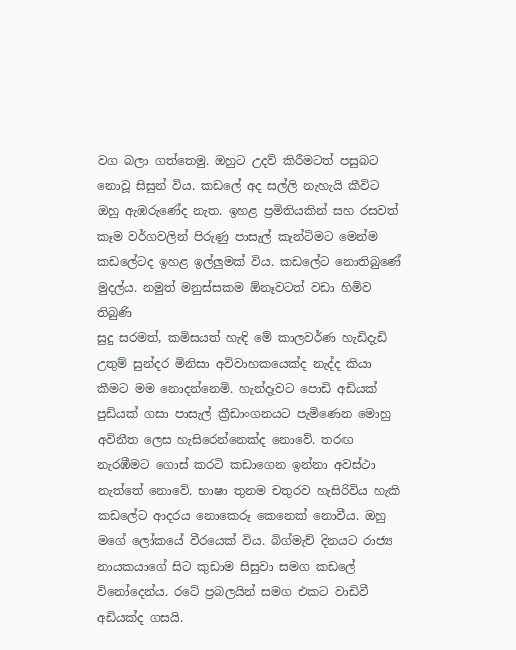වග බලා ගත්තෙමු. ඔහුට උදව් කිරීමටත් පසුබට නොවූ සිසුන් විය. කඩලේ අද සල්ලි නැහැයි කීවිට ඔහු ඇඹරුණේද නැත. ඉහළ ප්‍රමිතියකින් සහ රසවත් කෑම වර්ගවලින් පිරුණු පාසැල් කැන්ටිමට මෙන්ම කඩලේටද ඉහළ ඉල්ලුමක් විය. කඩලේට නොතිබුණේ මුදල්ය. නමුත් මනුස්සකම ඕනෑවටත් වඩා හිමිව තිබුණි
සුදු සරමත්, කමිසයත් හැඳි මේ කාලවර්ණ හැඩිදැඩි උතුම් සුන්දර මිනිසා අවිවාහකයෙක්ද නැද්ද කියා කීමට මම නොදන්නෙමි. හැන්දෑවට පොඩි අඩියක් පුඩියක් ගසා පාසැල් ක්‍රීඩාංගනයට පැමිණෙන මොහු අවිනීත ලෙස හැසිරෙන්නෙක්ද නොවේ. තරඟ නැරඹීමට ගොස් කරටි කඩාගෙන ඉන්නා අවස්ථා නැත්තේ නොවේ. භාෂා තුනම චතුරව හැසිරිවිය හැකි කඩලේට ආදරය නොකෙරූ කෙනෙක් නොවීය. ඔහු මගේ ලෝකයේ වීරයෙක් විය. බිග්මැච් දිනයට රාජ්‍ය නායකයාගේ සිට කුඩාම සිසුවා සමග කඩලේ විනෝදෙන්ය. රටේ ප්‍රබලයින් සමග එකට වාඩිවී අඩියක්ද ගසයි.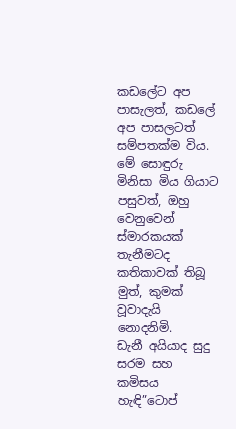කඩලේට අප පාසැලත්, කඩලේ අප පාසලටත් සම්පතක්ම විය. මේ සොඳුරු මිනිසා මිය ගියාට පසුවත්, ඔහු වෙනුවෙන් ස්මාරකයක් තැනීමටද කතිකාවක් තිබූ මුත්, කුමක් වූවාදැයි නොදනිමි.
ඩැනී අයියාද සුදු සරම සහ කමිසය හැඳි”ටොප්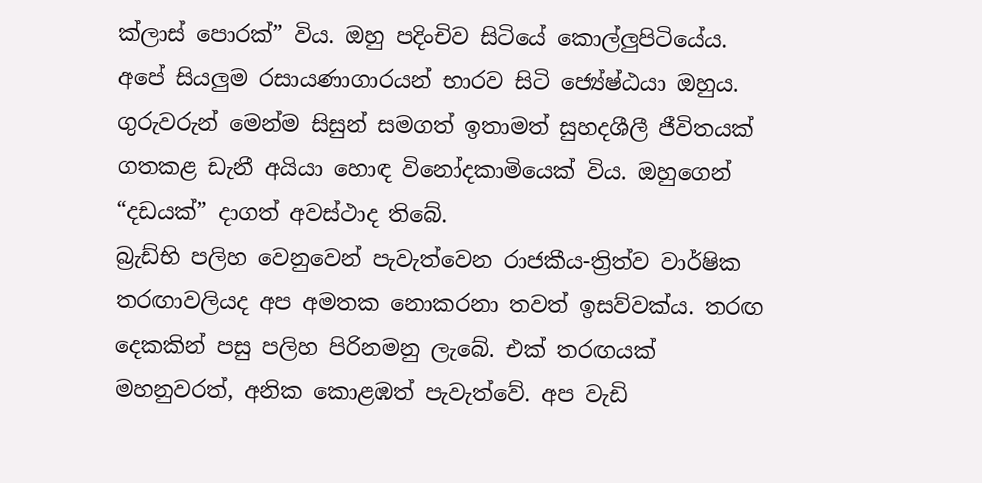ක්ලාස් පොරක්” විය. ඔහු පදිංචිව සිටියේ කොල්ලුපිටියේය. අපේ සියලුම රසායණාගාරයන් භාරව සිටි ජ්‍යේෂ්ඨයා ඔහුය. ගුරුවරුන් මෙන්ම සිසුන් සමගත් ඉතාමත් සුහදශීලී ජීවිතයක් ගතකළ ඩැනී අයියා හොඳ විනෝදකාමියෙක් විය. ඔහුගෙන් “දඩයක්” දාගත් අවස්ථාද තිබේ.
බ්‍රැඩ්භි පලිහ වෙනුවෙන් පැවැත්වෙන රාජකීය-ත්‍රිත්ව වාර්ෂික තරඟාවලියද අප අමතක නොකරනා තවත් ඉසව්වක්ය. තරඟ දෙකකින් පසු පලිහ පිරිනමනු ලැබේ. එක් තරඟයක් මහනුවරත්, අනික කොළඹත් පැවැත්වේ. අප වැඩි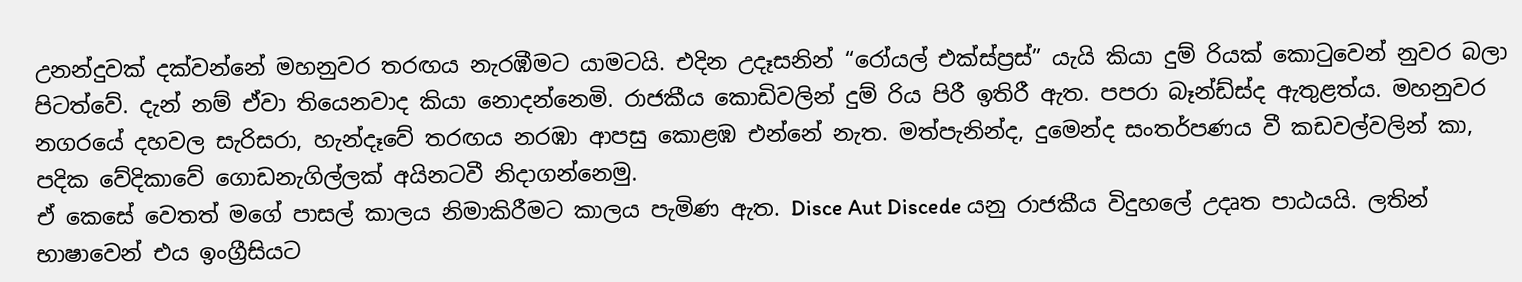උනන්දුවක් දක්වන්නේ මහනුවර තරඟය නැරඹීමට යාමටයි. එදින උදෑසනින් “රෝයල් එක්ස්ප්‍රස්” යැයි කියා දුම් රියක් කොටුවෙන් නුවර බලා පිටත්වේ. දැන් නම් ඒවා තියෙනවාද කියා නොදන්නෙමි. රාජකීය කොඩිවලින් දුම් රිය පිරී ඉතිරී ඇත. පපරා බෑන්ඩ්ස්ද ඇතුළත්ය. මහනුවර නගරයේ දහවල සැරිසරා, හැන්දෑවේ තරඟය නරඹා ආපසු කොළඹ එන්නේ නැත. මත්පැනින්ද, දුමෙන්ද සංතර්පණය වී කඩවල්වලින් කා, පදික වේදිකාවේ ගොඩනැගිල්ලක් අයිනටවී නිදාගන්නෙමු.
ඒ කෙසේ වෙතත් මගේ පාසල් කාලය නිමාකිරීමට කාලය පැමිණ ඇත. Disce Aut Discede යනු රාජකීය විදුහලේ උදෘත පාඨයයි. ලතින් භාෂාවෙන් එය ඉංග්‍රීසියට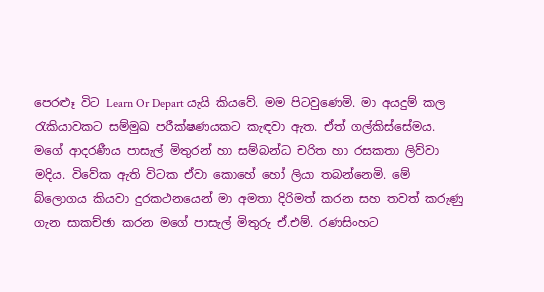පෙරළූ විට Learn Or Depart යැයි කියවේ. මම පිටවුණෙමි. මා අයදුම් කල රැකියාවකට සම්මුඛ පරීක්ෂණයකට කැඳවා ඇත. ඒත් ගල්කිස්සේමය.
මගේ ආදරණීය පාසැල් මිතුරන් හා සම්බන්ධ චරිත හා රසකතා ලිව්වා මදිය. විවේක ඇති විටක ඒවා කොහේ හෝ ලියා තබන්නෙමි. මේ බ්ලොගය කියවා දුරකථනයෙන් මා අමතා දිරිමත් කරන සහ තවත් කරුණු ගැන සාකච්ඡා කරන මගේ පාසැල් මිතුරු ඒ.එම්. රණසිංහට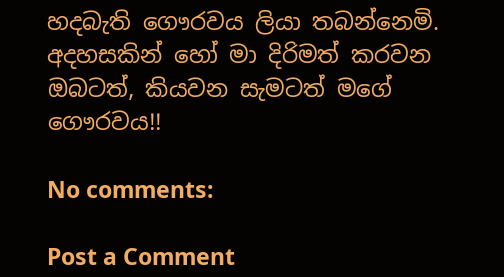හදබැති ගෞරවය ලියා තබන්නෙමි. අදහසකින් හෝ මා දිරිමත් කරවන ඔබටත්, කියවන සැමටත් මගේ ගෞරවය!!

No comments:

Post a Comment